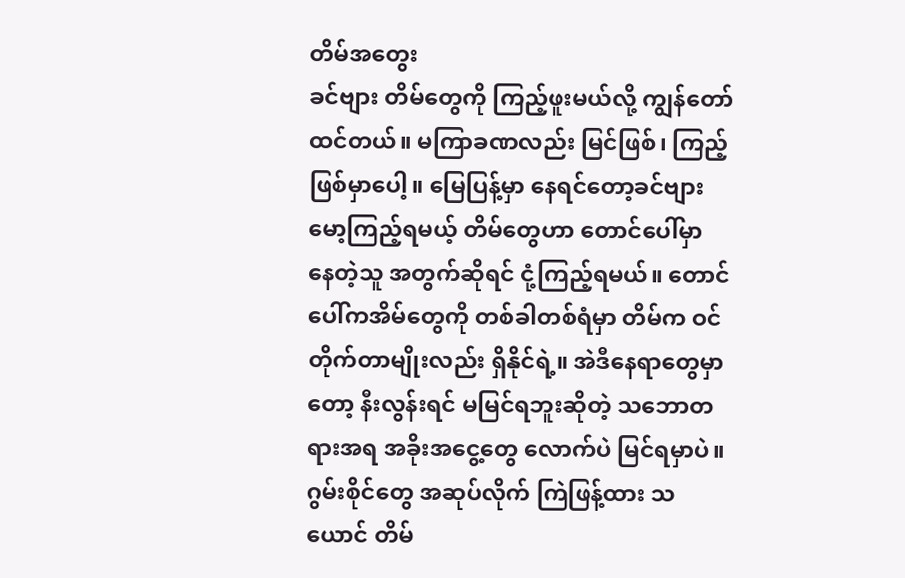တိမ်အတွေး
ခင်ဗျား တိမ်တွေကို ကြည့်ဖူးမယ်လို့ ကျွန်တော်ထင်တယ်။ မကြာခဏလည်း မြင်ဖြစ်၊ ကြည့်ဖြစ်မှာပေါ့။ မြေပြန့်မှာ နေရင်တော့ခင်ဗျား မော့ကြည့်ရမယ့် တိမ်တွေဟာ တောင်ပေါ်မှာ နေတဲ့သူ အတွက်ဆိုရင် ငုံ့ကြည့်ရမယ်။ တောင်ပေါ်ကအိမ်တွေကို တစ်ခါတစ်ရံမှာ တိမ်က ဝင်တိုက်တာမျိုးလည်း ရှိနိုင်ရဲ့။ အဲဒီနေရာတွေမှာတော့ နီးလွန်းရင် မမြင်ရဘူးဆိုတဲ့ သဘောတရားအရ အခိုးအငွေ့တွေ လောက်ပဲ မြင်ရမှာပဲ။ ဂွမ်းစိုင်တွေ အဆုပ်လိုက် ကြဲဖြန့်ထား သယောင် တိမ်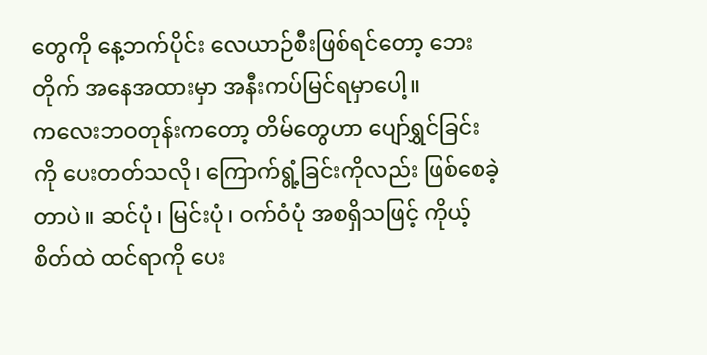တွေကို နေ့ဘက်ပိုင်း လေယာဉ်စီးဖြစ်ရင်တော့ ဘေးတိုက် အနေအထားမှာ အနီးကပ်မြင်ရမှာပေါ့။
ကလေးဘဝတုန်းကတော့ တိမ်တွေဟာ ပျော်ရွှင်ခြင်းကို ပေးတတ်သလို၊ ကြောက်ရွံ့ခြင်းကိုလည်း ဖြစ်စေခဲ့ တာပဲ။ ဆင်ပုံ၊ မြင်းပုံ၊ ဝက်ဝံပုံ အစရှိသဖြင့် ကိုယ့်စိတ်ထဲ ထင်ရာကို ပေး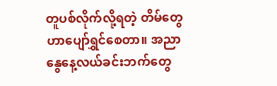တူပစ်လိုက်လို့ရတဲ့ တိမ်တွေဟာပျော်ရွှင်စေတာ။ အညာနွေနေ့လယ်ခင်းဘက်တွေ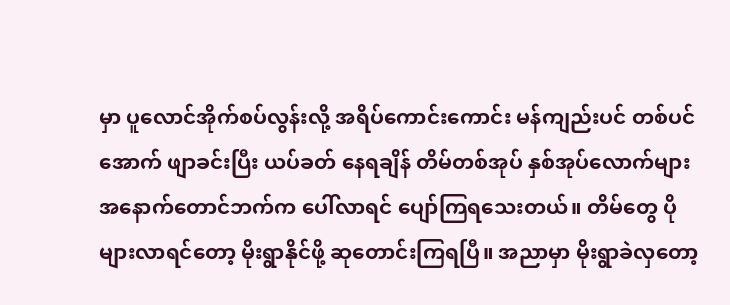မှာ ပူလောင်အိုက်စပ်လွန်းလို့ အရိပ်ကောင်းကောင်း မန်ကျည်းပင် တစ်ပင်အောက် ဖျာခင်းပြီး ယပ်ခတ် နေရချိန် တိမ်တစ်အုပ် နှစ်အုပ်လောက်များ အနောက်တောင်ဘက်က ပေါ်လာရင် ပျော်ကြရသေးတယ်။ တိမ်တွေ ပိုများလာရင်တော့ မိုးရွာနိုင်ဖို့ ဆုတောင်းကြရပြီ။ အညာမှာ မိုးရွာခဲလှတော့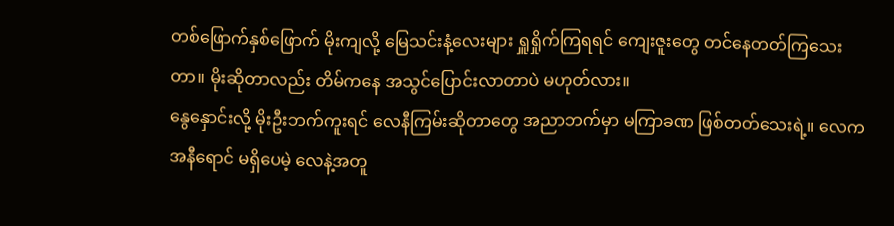တစ်ဖြောက်နှစ်ဖြောက် မိုးကျလို့ မြေသင်းနံ့လေးများ ရှူရှိုက်ကြရရင် ကျေးဇူးတွေ တင်နေတတ်ကြသေးတာ။ မိုးဆိုတာလည်း တိမ်ကနေ အသွင်ပြောင်းလာတာပဲ မဟုတ်လား။
နွေနှောင်းလို့ မိုးဦးဘက်ကူးရင် လေနီကြမ်းဆိုတာတွေ အညာဘက်မှာ မကြာခဏ ဖြစ်တတ်သေးရဲ့။ လေက အနီရောင် မရှိပေမဲ့ လေနဲ့အတူ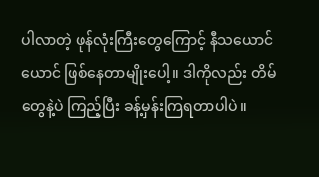ပါလာတဲ့ ဖုန်လုံးကြီးတွေကြောင့် နီသယောင်ယောင် ဖြစ်နေတာမျိုးပေါ့။ ဒါကိုလည်း တိမ်တွေနဲ့ပဲ ကြည့်ပြီး ခန့်မှန်းကြရတာပါပဲ။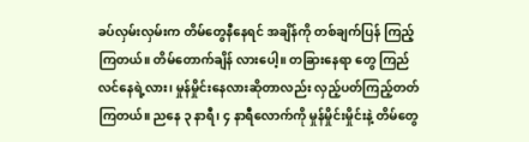ခပ်လှမ်းလှမ်းက တိမ်တွေနီနေရင် အချိန်ကို တစ်ချက်ပြန် ကြည့်ကြတယ်။ တိမ်တောက်ချိန် လားပေါ့။ တခြားနေရာ တွေ ကြည်လင်နေရဲ့လား၊ မှုန်မှိုင်းနေလားဆိုတာလည်း လှည့်ပတ်ကြည့်တတ်ကြတယ်။ ညနေ ၃ နာရီ၊ ၄ နာရီလောက်ကို မှုန်မှိုင်းမှိုင်းနဲ့ တိမ်တွေ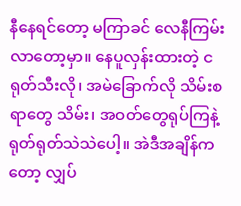နီနေရင်တော့ မကြာခင် လေနီကြမ်းလာတော့မှာ။ နေပူလှန်းထားတဲ့ ငရုတ်သီးလို၊ အမဲခြောက်လို သိမ်းစရာတွေ သိမ်း၊ အဝတ်တွေရုပ်ကြနဲ့ ရုတ်ရုတ်သဲသဲပေါ့။ အဲဒီအချိန်ကတော့ လျှပ်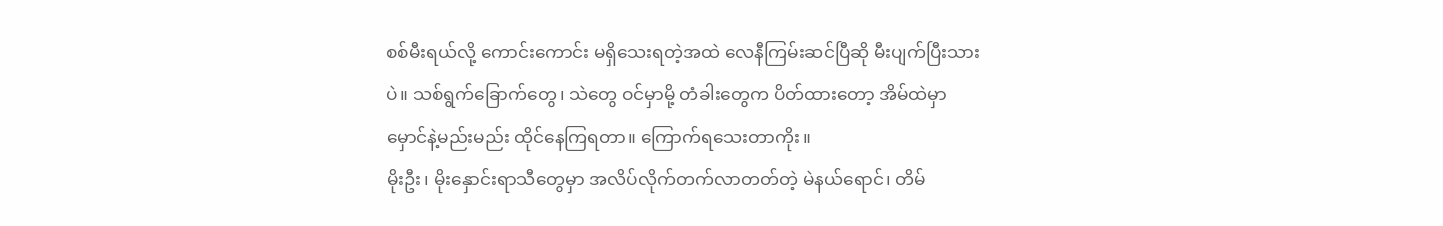စစ်မီးရယ်လို့ ကောင်းကောင်း မရှိသေးရတဲ့အထဲ လေနီကြမ်းဆင်ပြီဆို မီးပျက်ပြီးသားပဲ။ သစ်ရွက်ခြောက်တွေ၊ သဲတွေ ဝင်မှာမို့ တံခါးတွေက ပိတ်ထားတော့ အိမ်ထဲမှာ မှောင်နဲ့မည်းမည်း ထိုင်နေကြရတာ။ ကြောက်ရသေးတာကိုး။
မိုးဦး၊ မိုးနှောင်းရာသီတွေမှာ အလိပ်လိုက်တက်လာတတ်တဲ့ မဲနယ်ရောင်၊ တိမ်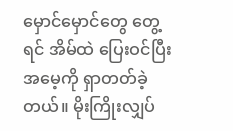မှောင်မှောင်တွေ တွေ့ရင် အိမ်ထဲ ပြေးဝင်ပြီး အမေ့ကို ရှာတတ်ခဲ့တယ်။ မိုးကြိုးလျှပ်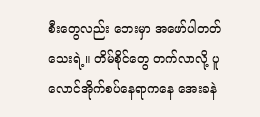စီးတွေလည်း ဘေးမှာ အဖော်ပါတတ်သေးရဲ့။ တိမ်စိုင်တွေ တက်လာလို့ ပူလောင်အိုက်စပ်နေရာကနေ အေးခနဲ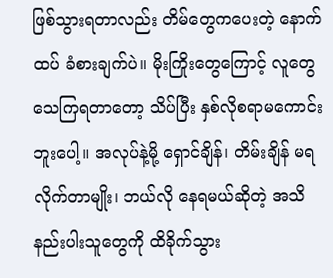ဖြစ်သွားရတာလည်း တိမ်တွေကပေးတဲ့ နောက်ထပ် ခံစားချက်ပဲ။ မိုးကြိုးတွေကြောင့် လူတွေ သေကြရတာတော့ သိပ်ပြီး နှစ်လိုစရာမကောင်းဘူးပေါ့။ အလုပ်နဲ့မို့ ရှောင်ချိန်၊ တိမ်းချိန် မရ လိုက်တာမျိုး၊ ဘယ်လို နေရမယ်ဆိုတဲ့ အသိနည်းပါးသူတွေကို ထိခိုက်သွား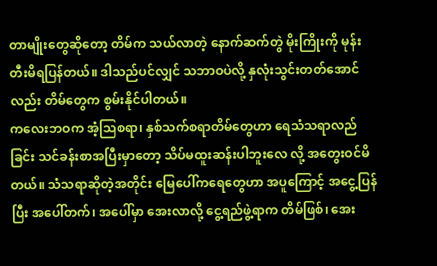တာမျိုးတွေဆိုတော့ တိမ်က သယ်လာတဲ့ နောက်ဆက်တွဲ မိုးကြိုးကို မုန်းတီးမိရပြန်တယ်။ ဒါသည်ပင်လျှင် သဘာဝပဲလို့ နှလုံးသွင်းတတ်အောင်လည်း တိမ်တွေက စွမ်းနိုင်ပါတယ်။
ကလေးဘဝက အံ့သြစရာ၊ နှစ်သက်စရာတိမ်တွေဟာ ရေသံသရာလည်ခြင်း သင်ခန်းစာအပြီးမှာတော့ သိပ်မထူးဆန်းပါဘူးလေ လို့ အတွေးဝင်မိတယ်။ သံသရာဆိုတဲ့အတိုင်း မြေပေါ်ကရေတွေဟာ အပူကြောင့် အငွေ့ပြန်ပြီး အပေါ်တက်၊ အပေါ်မှာ အေးလာလို့ ငွေ့ရည်ဖွဲ့ရာက တိမ်ဖြစ်၊ အေး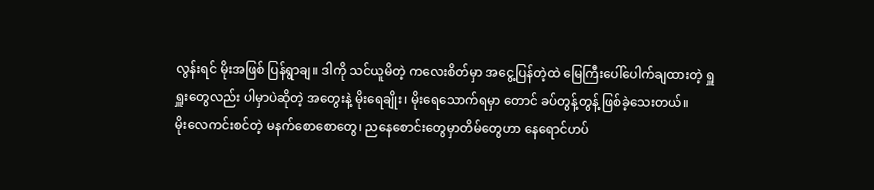လွန်းရင် မိုးအဖြစ် ပြန်ရွာချ။ ဒါကို သင်ယူမိတဲ့ ကလေးစိတ်မှာ အငွေ့ပြန်တဲ့ထဲ မြေကြီးပေါ်ပေါက်ချထားတဲ့ ရှူရှူးတွေလည်း ပါမှာပဲဆိုတဲ့ အတွေးနဲ့ မိုးရေချိုး၊ မိုးရေသောက်ရမှာ တောင် ခပ်တွန့်တွန့် ဖြစ်ခဲ့သေးတယ်။
မိုးလေကင်းစင်တဲ့ မနက်စောစောတွေ၊ ညနေစောင်းတွေမှာတိမ်တွေဟာ နေရောင်ဟပ်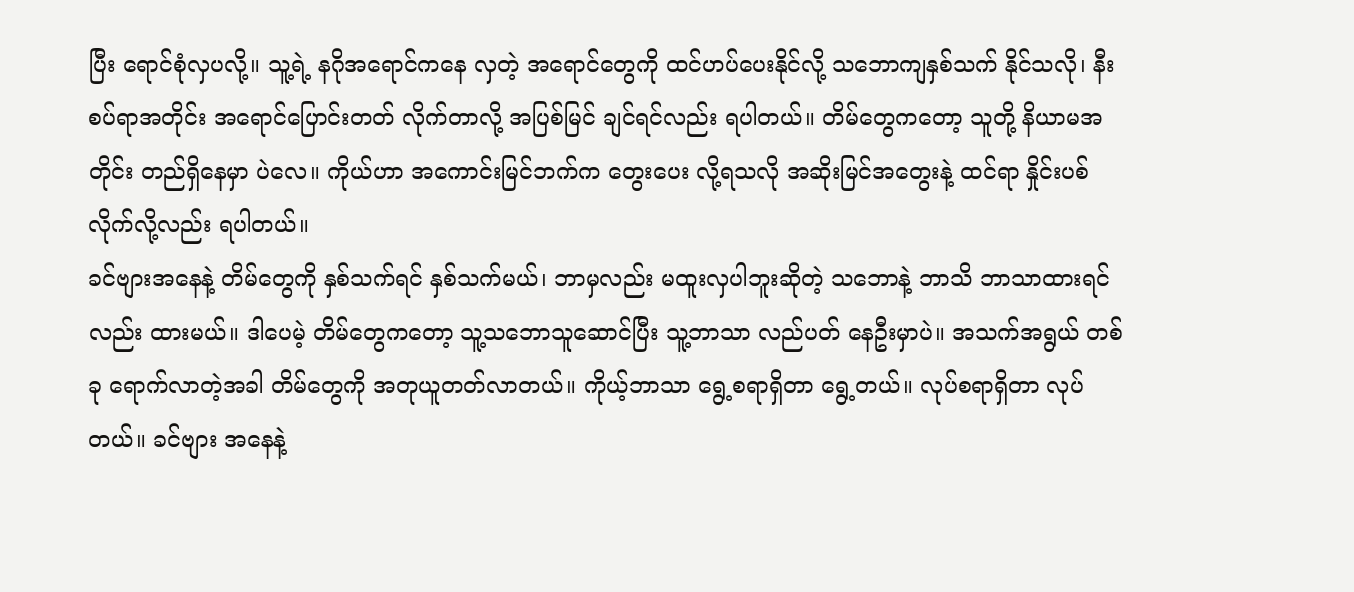ပြီး ရောင်စုံလှပလို့။ သူ့ရဲ့ နဂိုအရောင်ကနေ လှတဲ့ အရောင်တွေကို ထင်ဟပ်ပေးနိုင်လို့ သဘောကျနှစ်သက် နိုင်သလို၊ နီးစပ်ရာအတိုင်း အရောင်ပြောင်းတတ် လိုက်တာလို့ အပြစ်မြင် ချင်ရင်လည်း ရပါတယ်။ တိမ်တွေကတော့ သူတို့ နိယာမအတိုင်း တည်ရှိနေမှာ ပဲလေ။ ကိုယ်ဟာ အကောင်းမြင်ဘက်က တွေးပေး လို့ရသလို အဆိုးမြင်အတွေးနဲ့ ထင်ရာ နှိုင်းပစ်လိုက်လို့လည်း ရပါတယ်။
ခင်ဗျားအနေနဲ့ တိမ်တွေကို နှစ်သက်ရင် နှစ်သက်မယ်၊ ဘာမှလည်း မထူးလှပါဘူးဆိုတဲ့ သဘောနဲ့ ဘာသိ ဘာသာထားရင်လည်း ထားမယ်။ ဒါပေမဲ့ တိမ်တွေကတော့ သူ့သဘောသူဆောင်ပြီး သူ့ဘာသာ လည်ပတ် နေဦးမှာပဲ။ အသက်အရွယ် တစ်ခု ရောက်လာတဲ့အခါ တိမ်တွေကို အတုယူတတ်လာတယ်။ ကိုယ့်ဘာသာ ရွေ့စရာရှိတာ ရွေ့တယ်။ လုပ်စရာရှိတာ လုပ်တယ်။ ခင်ဗျား အနေနဲ့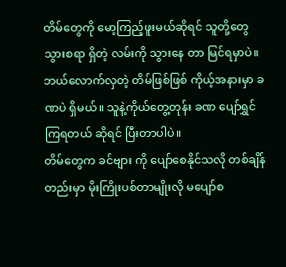တိမ်တွေကို မော့ကြည့်ဖူးမယ်ဆိုရင် သူတို့တွေ သွားစရာ ရှိတဲ့ လမ်းကို သွားနေ တာ မြင်ရမှာပဲ။ ဘယ်လောက်လှတဲ့ တိမ်ဖြစ်ဖြစ် ကိုယ့်အနားမှာ ခဏပဲ ရှိမယ်။ သူနဲ့ကိုယ်တွေ့တုန်း ခဏ ပျော်ရွှင်ကြရတယ် ဆိုရင် ပြီးတာပါပဲ။
တိမ်တွေက ခင်ဗျား ကို ပျော်စေနိုင်သလို တစ်ချိန်တည်းမှာ မိုးကြိုးပစ်တာမျိုးလို မပျော်စ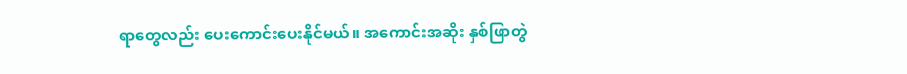ရာတွေလည်း ပေးကောင်းပေးနိုင်မယ်။ အကောင်းအဆိုး နှစ်ဖြာတွဲ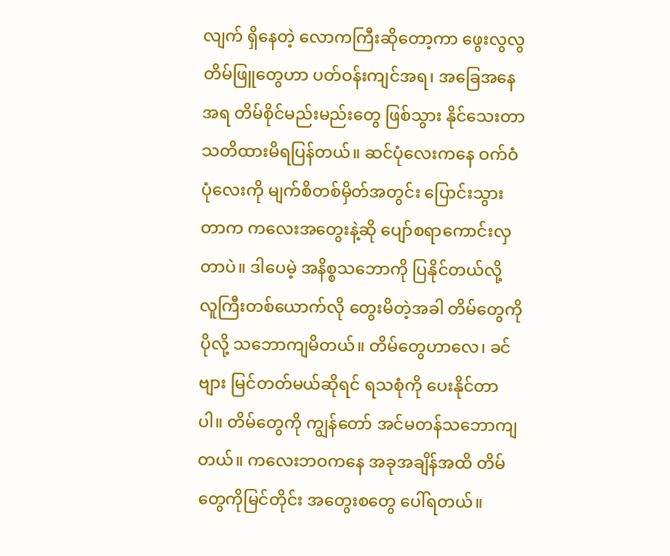လျက် ရှိနေတဲ့ လောကကြီးဆိုတော့ကာ ဖွေးလွလွ တိမ်ဖြူတွေဟာ ပတ်ဝန်းကျင်အရ၊ အခြေအနေအရ တိမ်စိုင်မည်းမည်းတွေ ဖြစ်သွား နိုင်သေးတာ သတိထားမိရပြန်တယ်။ ဆင်ပုံလေးကနေ ဝက်ဝံပုံလေးကို မျက်စိတစ်မှိတ်အတွင်း ပြောင်းသွားတာက ကလေးအတွေးနဲ့ဆို ပျော်စရာကောင်းလှတာပဲ။ ဒါပေမဲ့ အနိစ္စသဘောကို ပြနိုင်တယ်လို့ လူကြီးတစ်ယောက်လို တွေးမိတဲ့အခါ တိမ်တွေကို ပိုလို့ သဘောကျမိတယ်။ တိမ်တွေဟာလေ၊ ခင်ဗျား မြင်တတ်မယ်ဆိုရင် ရသစုံကို ပေးနိုင်တာပါ။ တိမ်တွေကို ကျွန်တော် အင်မတန်သဘောကျတယ်။ ကလေးဘဝကနေ အခုအချိန်အထိ တိမ်တွေကိုမြင်တိုင်း အတွေးစတွေ ပေါ်ရတယ်။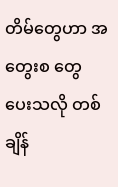တိမ်တွေဟာ အတွေးစ တွေ ပေးသလို တစ်ချိန်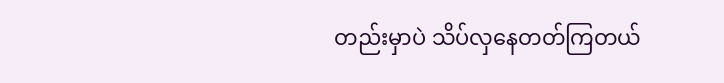တည်းမှာပဲ သိပ်လှနေတတ်ကြတယ်